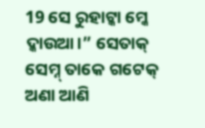19 ସେ ରୁହାଟ୍କା ମ୍କେ ଦ୍କାଉଆ।” ସେତାକ୍ ସେମ୍ନ୍ ତାକେ ଗଟେକ୍ ଅଣା ଆଣି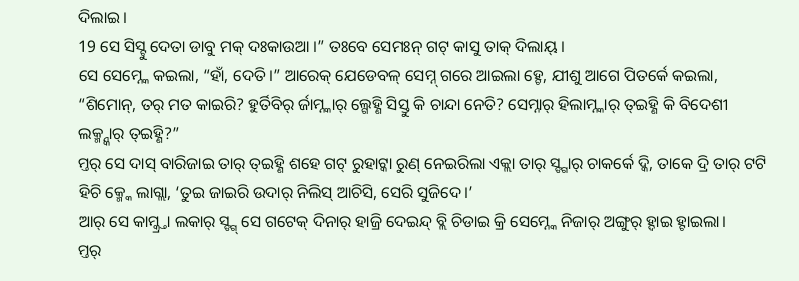ଦିଲାଇ।
19 ସେ ସିସ୍ଟୁ ଦେତା ଡାବୁ ମକ୍ ଦଃକାଉଆ ।” ତଃବେ ସେମଃନ୍ ଗଟ୍ କାସୁ ତାକ୍ ଦିଲାୟ୍ ।
ସେ ସେମ୍ନ୍କେ କଇଲା, “ହାଁ, ଦେତି।” ଆରେକ୍ ଯେଡେବଳ୍ ସେମ୍ନ୍ ଗରେ ଆଇଲା ହ୍ଚେ, ଯୀଶୁ ଆଗେ ପିତର୍କେ କଇଲା, “ଶିମୋନ୍, ତର୍ ମତ କାଇରି? ହୁର୍ତିବିର୍ ର୍ଜାମ୍ନ୍କାର୍ ଲ୍ଗେହ୍ଣି ସିସ୍ତୁ କି ଚାନ୍ଦା ନେତି? ସେମ୍ନାର୍ ହିଲାମ୍ନ୍କାର୍ ତ୍ଇହ୍ଣି କି ବିଦେଶୀ ଲକ୍ମ୍ନ୍କାର୍ ତ୍ଇହ୍ଣି?”
ମ୍ତର୍ ସେ ଦାସ୍ ବାରିଜାଇ ତାର୍ ତ୍ଇହ୍ଣି ଶହେ ଗଟ୍ ରୁହାଟ୍କା ରୁଣ୍ ନେଇରିଲା ଏକ୍ଲା ତାର୍ ସ୍ଙ୍ଗାର୍ ଚାକର୍କେ ଦ୍କି, ତାକେ ଦ୍ରି ତାର୍ ଟଟି ହିଚି କ୍ମ୍କେ ଲାଗ୍ଲା, ‘ତୁଇ ଜାଇରି ଉଦାର୍ ନିଲିସ୍ ଆଚିସି, ସେରି ସୁଜିଦେ।’
ଆର୍ ସେ କାମ୍କ୍ର୍ତା ଲକାର୍ ସ୍ଙ୍ଗ୍ ସେ ଗଟେକ୍ ଦିନାର୍ ହାଜ୍ରି ଦେଇନ୍ଦ୍ ବ୍ଲି ଚିଡାଇ କ୍ରି ସେମ୍ନ୍କେ ନିଜାର୍ ଅଙ୍ଗୁର୍ ହ୍ଦାଇ ହ୍ଟାଇଲା।
ମ୍ତର୍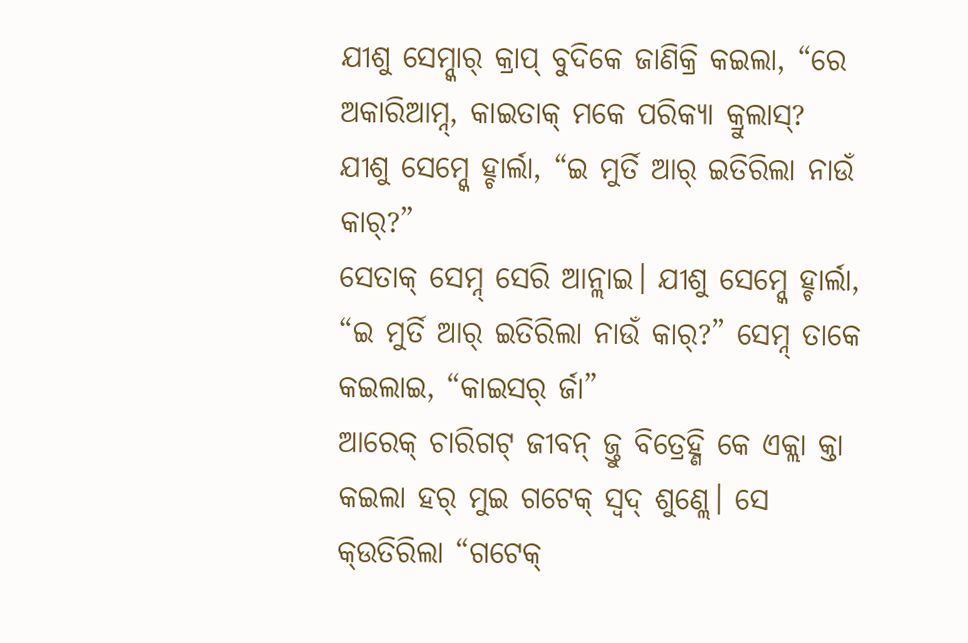ଯୀଶୁ ସେମ୍ନ୍କାର୍ କ୍ରାପ୍ ବୁଦିକେ ଜାଣିକ୍ରି କଇଲା, “ରେ ଅକାରିଆମ୍ନ୍, କାଇତାକ୍ ମକେ ପରିକ୍ୟା କ୍ରୁଲାସ୍?
ଯୀଶୁ ସେମ୍ନ୍କେ ହ୍ଚାର୍ଲା, “ଇ ମୁର୍ତି ଆର୍ ଇତିରିଲା ନାଉଁ କାର୍?”
ସେତାକ୍ ସେମ୍ନ୍ ସେରି ଆନ୍ଲାଇ। ଯୀଶୁ ସେମ୍ନ୍କେ ହ୍ଚାର୍ଲା, “ଇ ମୁର୍ତି ଆର୍ ଇତିରିଲା ନାଉଁ କାର୍?” ସେମ୍ନ୍ ତାକେ କଇଲାଇ, “କାଇସର୍ ର୍ଜା”
ଆରେକ୍ ଚାରିଗଟ୍ ଜୀବନ୍ ଜ୍ତୁ ବିତ୍ରେହ୍ଣି କେ ଏକ୍ଲା କ୍ତା କଇଲା ହର୍ ମୁଇ ଗଟେକ୍ ସ୍ବଦ୍ ଶୁଣ୍ଲେ। ସେ କ୍ଉତିରିଲା “ଗଟେକ୍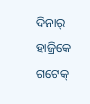ଦିନାର୍ ହାଜ୍ରିକେ ଗଟେକ୍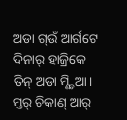ଅଡା ଗ୍ଉଁ ଆର୍ଗଟେ ଦିନାର୍ ହାଜ୍ରିକେ ତିନ୍ ଅଡା ମ୍ଣ୍ଡିଆ। ମ୍ତର୍ ଚିକାଣ୍ ଆର୍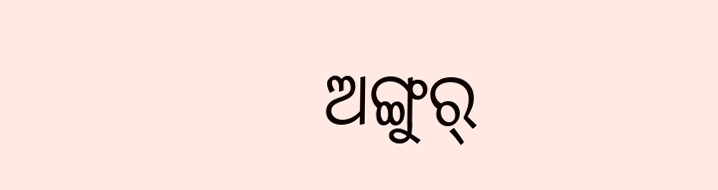ଅଙ୍ଗୁର୍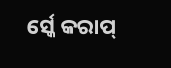ର୍ସ୍କେ କରାପ୍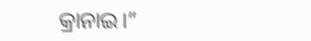କ୍ରାନାଇ।”